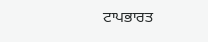ਟਾਪਭਾਰਤ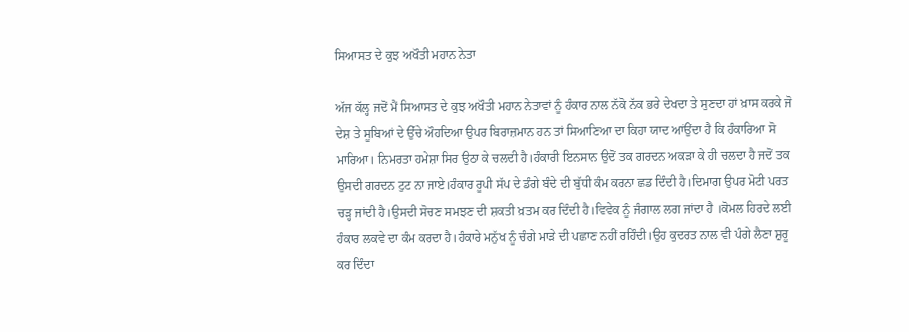ਸਿਆਸਤ ਦੇ ਕੁਝ ਅਖੌਤੀ ਮਹਾਨ ਨੇਤਾ

ਅੱਜ ਕੱਲ੍ਹ ਜਦੋਂ ਮੈਂ ਸਿਆਸਤ ਦੇ ਕੁਝ ਅਖੌਤੀ ਮਹਾਨ ਨੇਤਾਵਾਂ ਨੂੰ ਹੰਕਾਰ ਨਾਲ ਨੱਕੋ ਨੱਕ ਭਰੇ ਦੇਖਦਾ ਤੇ ਸੁਣਦਾ ਹਾਂ ਖ਼ਾਸ ਕਰਕੇ ਜੋ ਦੇਸ਼ ਤੇ ਸੂਬਿਆਂ ਦੇ ਉੱਚੇ ਔਹਦਿਆ ਉਪਰ ਬਿਰਾਜ਼ਮਾਨ ਹਨ ਤਾਂ ਸਿਆਣਿਆ ਦਾ ਕਿਹਾ ਯਾਦ ਆਂਉਂਦਾ ਹੈ ਕਿ ਹੰਕਾਰਿਆ ਸੋ ਮਾਰਿਆ। ਨਿਮਰਤਾ ਹਮੇਸ਼ਾ ਸਿਰ ਉਠਾ ਕੇ ਚਲਦੀ ਹੈ।ਹੰਕਾਰੀ ਇਨਸਾਨ ਉਦੋਂ ਤਕ ਗਰਦਨ ਅਕੜਾ ਕੇ ਹੀ ਚਲਦਾ ਹੈ ਜਦੋਂ ਤਕ ਉਸਦੀ ਗਰਦਨ ਟੁਟ ਨਾ ਜਾਏ।ਹੰਕਾਰ ਰੂਪੀ ਸੱਪ ਦੇ ਡੰਗੇ ਬੰਦੇ ਦੀ ਬੁੱਧੀ ਕੰਮ ਕਰਨਾ ਛਡ ਦਿੰਦੀ ਹੈ।ਦਿਮਾਗ ਉਪਰ ਮੋਟੀ ਪਰਤ ਚੜ੍ਹ ਜਾਂਦੀ ਹੈ।ਉਸਦੀ ਸੋਚਣ ਸਮਝਣ ਦੀ ਸ਼ਕਤੀ ਖ਼ਤਮ ਕਰ ਦਿੰਦੀ ਹੈ।ਵਿਵੇਕ ਨੂੰ ਜੰਗਾਲ ਲਗ ਜਾਂਦਾ ਹੈ ।ਕੋਮਲ ਹਿਰਦੇ ਲਈ ਹੰਕਾਰ ਲਕਵੇ ਦਾ ਕੰਮ ਕਰਦਾ ਹੈ।ਹੰਕਾਰੇ ਮਨੁੱਖ ਨੂੰ ਚੰਗੇ ਮਾੜੇ ਦੀ ਪਛਾਣ ਨਹੀਂ ਰਹਿੰਦੀ।ਉਹ ਕੁਦਰਤ ਨਾਲ ਵੀ ਪੰਗੇ ਲੈਣਾ ਸ਼ੁਰੂ ਕਰ ਦਿੰਦਾ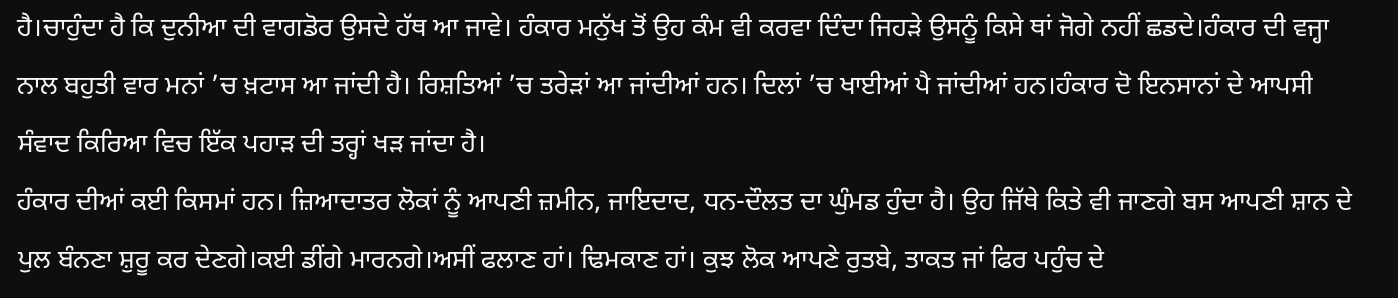ਹੈ।ਚਾਹੁੰਦਾ ਹੈ ਕਿ ਦੁਨੀਆ ਦੀ ਵਾਗਡੋਰ ਉਸਦੇ ਹੱਥ ਆ ਜਾਵੇ। ਹੰਕਾਰ ਮਨੁੱਖ ਤੋਂ ਉਹ ਕੰਮ ਵੀ ਕਰਵਾ ਦਿੰਦਾ ਜਿਹੜੇ ਉਸਨੂੰ ਕਿਸੇ ਥਾਂ ਜੋਗੇ ਨਹੀਂ ਛਡਦੇ।ਹੰਕਾਰ ਦੀ ਵਜ੍ਹਾ ਨਾਲ ਬਹੁਤੀ ਵਾਰ ਮਨਾਂ ’ਚ ਖ਼ਟਾਸ ਆ ਜਾਂਦੀ ਹੈ। ਰਿਸ਼ਤਿਆਂ ’ਚ ਤਰੇੜਾਂ ਆ ਜਾਂਦੀਆਂ ਹਨ। ਦਿਲਾਂ ’ਚ ਖਾਈਆਂ ਪੈ ਜਾਂਦੀਆਂ ਹਨ।ਹੰਕਾਰ ਦੋ ਇਨਸਾਨਾਂ ਦੇ ਆਪਸੀ ਸੰਵਾਦ ਕਿਰਿਆ ਵਿਚ ਇੱਕ ਪਹਾੜ ਦੀ ਤਰ੍ਹਾਂ ਖੜ ਜਾਂਦਾ ਹੈ।
ਹੰਕਾਰ ਦੀਆਂ ਕਈ ਕਿਸਮਾਂ ਹਨ। ਜ਼ਿਆਦਾਤਰ ਲੋਕਾਂ ਨੂੰ ਆਪਣੀ ਜ਼ਮੀਨ, ਜਾਇਦਾਦ, ਧਨ-ਦੌਲਤ ਦਾ ਘੁੰਮਡ ਹੁੰਦਾ ਹੈ। ਉਹ ਜਿੱਥੇ ਕਿਤੇ ਵੀ ਜਾਣਗੇ ਬਸ ਆਪਣੀ ਸ਼ਾਨ ਦੇ ਪੁਲ ਬੰਨਣਾ ਸ਼ੁਰੂ ਕਰ ਦੇਣਗੇ।ਕਈ ਡੀਂਗੇ ਮਾਰਨਗੇ।ਅਸੀਂ ਫਲਾਣ ਹਾਂ। ਢਿਮਕਾਣ ਹਾਂ। ਕੁਝ ਲੋਕ ਆਪਣੇ ਰੁਤਬੇ, ਤਾਕਤ ਜਾਂ ਫਿਰ ਪਹੁੰਚ ਦੇ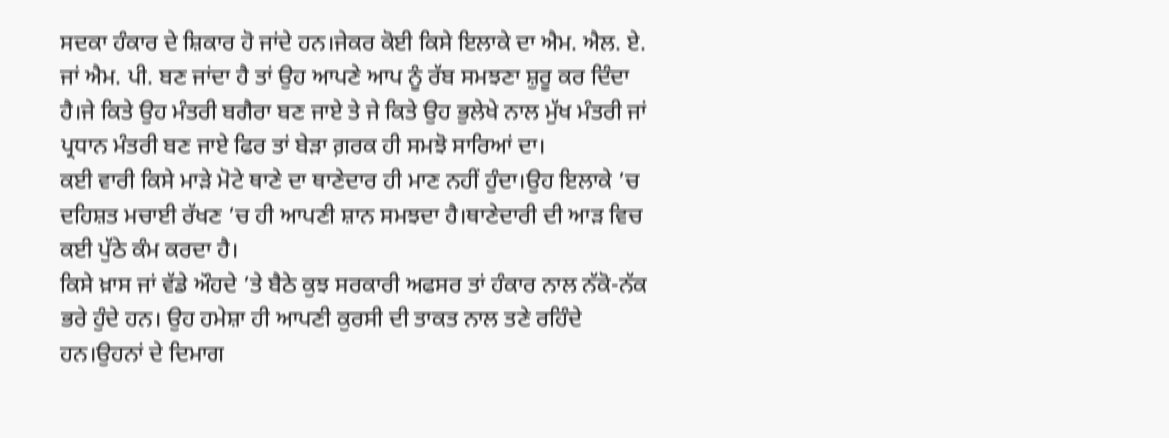ਸਦਕਾ ਹੰਕਾਰ ਦੇ ਸ਼ਿਕਾਰ ਹੋ ਜਾਂਦੇ ਹਨ।ਜੇਕਰ ਕੋਈ ਕਿਸੇ ਇਲਾਕੇ ਦਾ ਐਮ. ਐਲ. ਏ. ਜਾਂ ਐਮ. ਪੀ. ਬਣ ਜਾਂਦਾ ਹੈ ਤਾਂ ਉਹ ਆਪਣੇ ਆਪ ਨੂੰ ਰੱਬ ਸਮਝਣਾ ਸ਼ੁਰੂ ਕਰ ਦਿੰਦਾ ਹੈ।ਜੇ ਕਿਤੇ ਉਹ ਮੰਤਰੀ ਬਗੈਰਾ ਬਣ ਜਾਏ ਤੇ ਜੇ ਕਿਤੇ ਉਹ ਭੁਲੇਖੇ ਨਾਲ ਮੁੱਖ ਮੰਤਰੀ ਜਾਂ ਪ੍ਰਧਾਨ ਮੰਤਰੀ ਬਣ ਜਾਏ ਫਿਰ ਤਾਂ ਬੇੜਾ ਗ਼ਰਕ ਹੀ ਸਮਝੋ ਸਾਰਿਆਂ ਦਾ।
ਕਈ ਵਾਰੀ ਕਿਸੇ ਮਾੜੇ ਮੋਟੇ ਥਾਣੇ ਦਾ ਥਾਣੇਦਾਰ ਹੀ ਮਾਣ ਨਹੀਂ ਹੁੰਦਾ।ਉਹ ਇਲਾਕੇ ’ਚ ਦਹਿਸ਼ਤ ਮਚਾਈ ਰੱਖਣ ’ਚ ਹੀ ਆਪਣੀ ਸ਼ਾਨ ਸਮਝਦਾ ਹੈ।ਥਾਣੇਦਾਰੀ ਦੀ ਆੜ ਵਿਚ ਕਈ ਪੁੱਠੇ ਕੰਮ ਕਰਦਾ ਹੈ।
ਕਿਸੇ ਖ਼ਾਸ ਜਾਂ ਵੱਡੇ ਔਹਦੇ ’ਤੇ ਬੈਠੇ ਕੁਝ ਸਰਕਾਰੀ ਅਫਸਰ ਤਾਂ ਹੰਕਾਰ ਨਾਲ ਨੱਕੋ-ਨੱਕ ਭਰੇ ਹੁੰਦੇ ਹਨ। ਉਹ ਹਮੇਸ਼ਾ ਹੀ ਆਪਣੀ ਕੁਰਸੀ ਦੀ ਤਾਕਤ ਨਾਲ ਤਣੇ ਰਹਿੰਦੇ ਹਨ।ਉਹਨਾਂ ਦੇ ਦਿਮਾਗ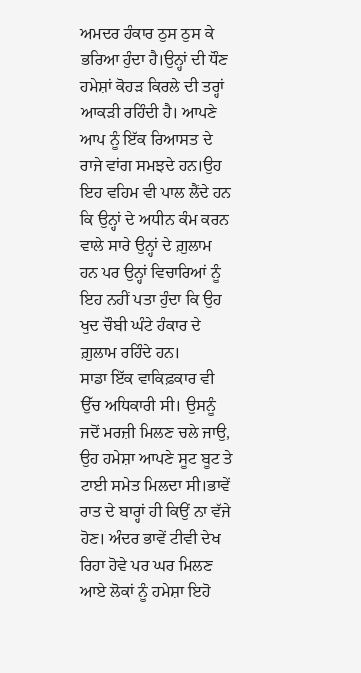ਅਮਦਰ ਹੰਕਾਰ ਠੁਸ ਠੁਸ ਕੇ ਭਰਿਆ ਹੁੰਦਾ ਹੈ।ਉਨ੍ਹਾਂ ਦੀ ਧੌਣ ਹਮੇਸ਼ਾਂ ਕੋਹੜ ਕਿਰਲੇ ਦੀ ਤਰ੍ਹਾਂ ਆਕੜੀ ਰਹਿੰਦੀ ਹੈ। ਆਪਣੇ ਆਪ ਨੂੰ ਇੱਕ ਰਿਆਸਤ ਦੇ ਰਾਜੇ ਵਾਂਗ ਸਮਝਦੇ ਹਨ।ਉਹ ਇਹ ਵਹਿਮ ਵੀ ਪਾਲ ਲੈਂਦੇ ਹਨ ਕਿ ਉਨ੍ਹਾਂ ਦੇ ਅਧੀਨ ਕੰਮ ਕਰਨ ਵਾਲੇ ਸਾਰੇ ਉਨ੍ਹਾਂ ਦੇ ਗ਼ੁਲਾਮ ਹਨ ਪਰ ਉਨ੍ਹਾਂ ਵਿਚਾਰਿਆਂ ਨੂੰ ਇਹ ਨਹੀਂ ਪਤਾ ਹੁੰਦਾ ਕਿ ਉਹ ਖੁਦ ਚੌਬੀ ਘੰਟੇ ਹੰਕਾਰ ਦੇ ਗ਼ੁਲਾਮ ਰਹਿੰਦੇ ਹਨ।
ਸਾਡਾ ਇੱਕ ਵਾਕਿਫ਼ਕਾਰ ਵੀ ਉੱਚ ਅਧਿਕਾਰੀ ਸੀ। ਉਸਨੂੰ ਜਦੋਂ ਮਰਜ਼ੀ ਮਿਲਣ ਚਲੇ ਜਾਉ, ਉਹ ਹਮੇਸ਼ਾ ਆਪਣੇ ਸੂਟ ਬੂਟ ਤੇ ਟਾਈ ਸਮੇਤ ਮਿਲਦਾ ਸੀ।ਭਾਵੇਂ ਰਾਤ ਦੇ ਬਾਰ੍ਹਾਂ ਹੀ ਕਿਉਂ ਨਾ ਵੱਜੇ ਹੋਣ। ਅੰਦਰ ਭਾਵੇਂ ਟੀਵੀ ਦੇਖ ਰਿਹਾ ਹੋਵੇ ਪਰ ਘਰ ਮਿਲਣ ਆਏ ਲੋਕਾਂ ਨੂੰ ਹਮੇਸ਼ਾ ਇਹੋ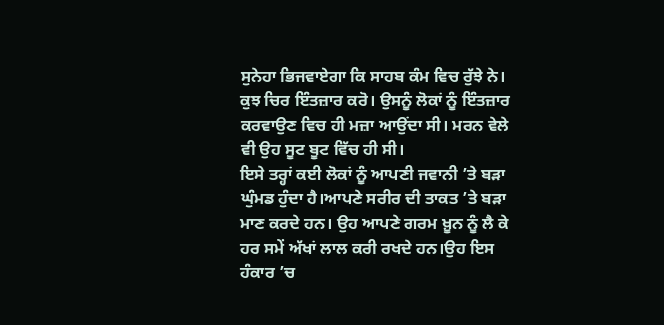ਸੁਨੇਹਾ ਭਿਜਵਾਏਗਾ ਕਿ ਸਾਹਬ ਕੰਮ ਵਿਚ ਰੁੱਝੇ ਨੇ। ਕੁਝ ਚਿਰ ਇੰਤਜ਼ਾਰ ਕਰੋ। ਉਸਨੂੰ ਲੋਕਾਂ ਨੂੰ ਇੰਤਜ਼ਾਰ ਕਰਵਾਉਣ ਵਿਚ ਹੀ ਮਜ਼ਾ ਆਉਂਦਾ ਸੀ। ਮਰਨ ਵੇਲੇ ਵੀ ਉਹ ਸੂਟ ਬੂਟ ਵਿੱਚ ਹੀ ਸੀ।
ਇਸੇ ਤਰ੍ਹਾਂ ਕਈ ਲੋਕਾਂ ਨੂੰ ਆਪਣੀ ਜਵਾਨੀ ’ਤੇ ਬੜਾ ਘੁੰਮਡ ਹੁੰਦਾ ਹੈ।ਆਪਣੇ ਸਰੀਰ ਦੀ ਤਾਕਤ ’ਤੇ ਬੜਾ ਮਾਣ ਕਰਦੇ ਹਨ। ਉਹ ਆਪਣੇ ਗਰਮ ਖ਼ੂਨ ਨੂੰ ਲੈ ਕੇ ਹਰ ਸਮੇਂ ਅੱਖਾਂ ਲਾਲ ਕਰੀ ਰਖਦੇ ਹਨ।ਉਹ ਇਸ ਹੰਕਾਰ ’ਚ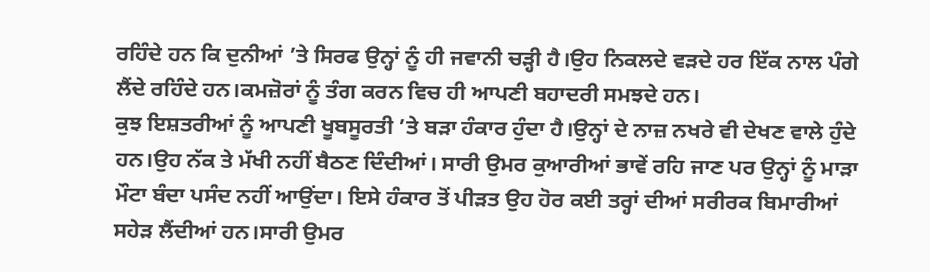ਰਹਿੰਦੇ ਹਨ ਕਿ ਦੁਨੀਆਂ ’ਤੇ ਸਿਰਫ ਉਨ੍ਹਾਂ ਨੂੰ ਹੀ ਜਵਾਨੀ ਚੜ੍ਹੀ ਹੈ।ਉਹ ਨਿਕਲਦੇ ਵੜਦੇ ਹਰ ਇੱਕ ਨਾਲ ਪੰਗੇ ਲੈਂਦੇ ਰਹਿੰਦੇ ਹਨ।ਕਮਜ਼ੋਰਾਂ ਨੂੰ ਤੰਗ ਕਰਨ ਵਿਚ ਹੀ ਆਪਣੀ ਬਹਾਦਰੀ ਸਮਝਦੇ ਹਨ।
ਕੁਝ ਇਸ਼ਤਰੀਆਂ ਨੂੰ ਆਪਣੀ ਖੂਬਸੂਰਤੀ ’ਤੇ ਬੜਾ ਹੰਕਾਰ ਹੁੰਦਾ ਹੈ।ਉਨ੍ਹਾਂ ਦੇ ਨਾਜ਼ ਨਖਰੇ ਵੀ ਦੇਖਣ ਵਾਲੇ ਹੁੰਦੇ ਹਨ।ਉਹ ਨੱਕ ਤੇ ਮੱਖੀ ਨਹੀਂ ਬੈਠਣ ਦਿੰਦੀਆਂ। ਸਾਰੀ ਉਮਰ ਕੁਆਰੀਆਂ ਭਾਵੇਂ ਰਹਿ ਜਾਣ ਪਰ ਉਨ੍ਹਾਂ ਨੂੰ ਮਾੜਾ ਮੌਟਾ ਬੰਦਾ ਪਸੰਦ ਨਹੀਂ ਆਉਂਦਾ। ਇਸੇ ਹੰਕਾਰ ਤੋਂ ਪੀੜਤ ਉਹ ਹੋਰ ਕਈ ਤਰ੍ਹਾਂ ਦੀਆਂ ਸਰੀਰਕ ਬਿਮਾਰੀਆਂ ਸਹੇੜ ਲੈਂਦੀਆਂ ਹਨ।ਸਾਰੀ ਉਮਰ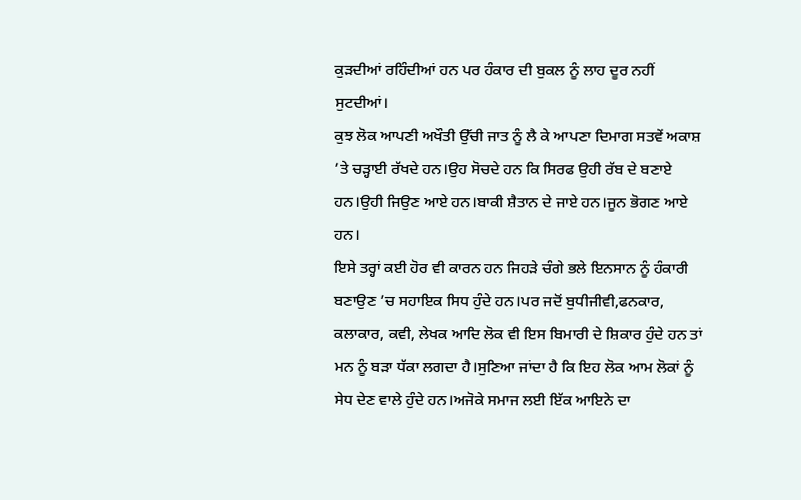ਕੁੜਦੀਆਂ ਰਹਿੰਦੀਆਂ ਹਨ ਪਰ ਹੰਕਾਰ ਦੀ ਬੁਕਲ ਨੂੰ ਲਾਹ ਦੂਰ ਨਹੀਂ ਸੁਟਦੀਆਂ।
ਕੁਝ ਲੋਕ ਆਪਣੀ ਅਖੌਤੀ ਉੱਚੀ ਜਾਤ ਨੂੰ ਲੈ ਕੇ ਆਪਣਾ ਦਿਮਾਗ ਸਤਵੇਂ ਅਕਾਸ਼ ’ਤੇ ਚੜ੍ਹਾਈ ਰੱਖਦੇ ਹਨ।ਉਹ ਸੋਚਦੇ ਹਨ ਕਿ ਸਿਰਫ ਉਹੀ ਰੱਬ ਦੇ ਬਣਾਏ ਹਨ।ਉਹੀ ਜਿਉਣ ਆਏ ਹਨ।ਬਾਕੀ ਸ਼ੈਤਾਨ ਦੇ ਜਾਏ ਹਨ।ਜੂਨ ਭੋਗਣ ਆਏ ਹਨ।
ਇਸੇ ਤਰ੍ਹਾਂ ਕਈ ਹੋਰ ਵੀ ਕਾਰਨ ਹਨ ਜਿਹੜੇ ਚੰਗੇ ਭਲੇ ਇਨਸਾਨ ਨੂੰ ਹੰਕਾਰੀ ਬਣਾਉਣ ’ਚ ਸਹਾਇਕ ਸਿਧ ਹੁੰਦੇ ਹਨ।ਪਰ ਜਦੋਂ ਬੁਧੀਜੀਵੀ,ਫਨਕਾਰ, ਕਲਾਕਾਰ, ਕਵੀ, ਲੇਖਕ ਆਦਿ ਲੋਕ ਵੀ ਇਸ ਬਿਮਾਰੀ ਦੇ ਸ਼ਿਕਾਰ ਹੁੰਦੇ ਹਨ ਤਾਂ ਮਨ ਨੂੰ ਬੜਾ ਧੱਕਾ ਲਗਦਾ ਹੈ।ਸੁਣਿਆ ਜਾਂਦਾ ਹੈ ਕਿ ਇਹ ਲੋਕ ਆਮ ਲੋਕਾਂ ਨੂੰ ਸੇਧ ਦੇਣ ਵਾਲੇ ਹੁੰਦੇ ਹਨ।ਅਜੋਕੇ ਸਮਾਜ ਲਈ ਇੱਕ ਆਇਨੇ ਦਾ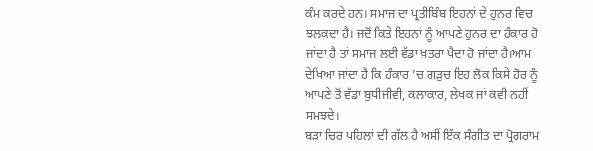ਕੰਮ ਕਰਦੇ ਹਨ। ਸਮਾਜ ਦਾ ਪ੍ਰਤੀਬਿੰਬ ਇਹਨਾਂ ਦੇ ਹੁਨਰ ਵਿਚ ਝਲਕਦਾ ਹੈ। ਜਦੋਂ ਕਿਤੇ ਇਹਨਾਂ ਨੂੰ ਆਪਣੇ ਹੁਨਰ ਦਾ ਹੰਕਾਰ ਹੋ ਜਾਂਦਾ ਹੈ ਤਾਂ ਸਮਾਜ ਲਈ ਵੱਡਾ ਖ਼ਤਰਾ ਪੈਦਾ ਹੋ ਜਾਂਦਾ ਹੈ।ਆਮ ਦੇਖਿਆ ਜਾਂਦਾ ਹੈ ਕਿ ਹੰਕਾਰ ’ਚ ਗੜੁਚ ਇਹ ਲੋਕ ਕਿਸੇ ਹੋਰ ਨੂੰ ਆਪਣੇ ਤੋਂ ਵੱਡਾ ਬੁਧੀਜੀਵੀ, ਕਲਾਕਾਰ, ਲੇਖਕ ਜਾਂ ਕਵੀ ਨਹੀਂ ਸਮਝਦੇ।
ਬੜਾ ਚਿਰ ਪਹਿਲਾਂ ਦੀ ਗੱਲ ਹੈ ਅਸੀਂ ਇੱਕ ਸੰਗੀਤ ਦਾ ਪ੍ਰੋਗਰਾਮ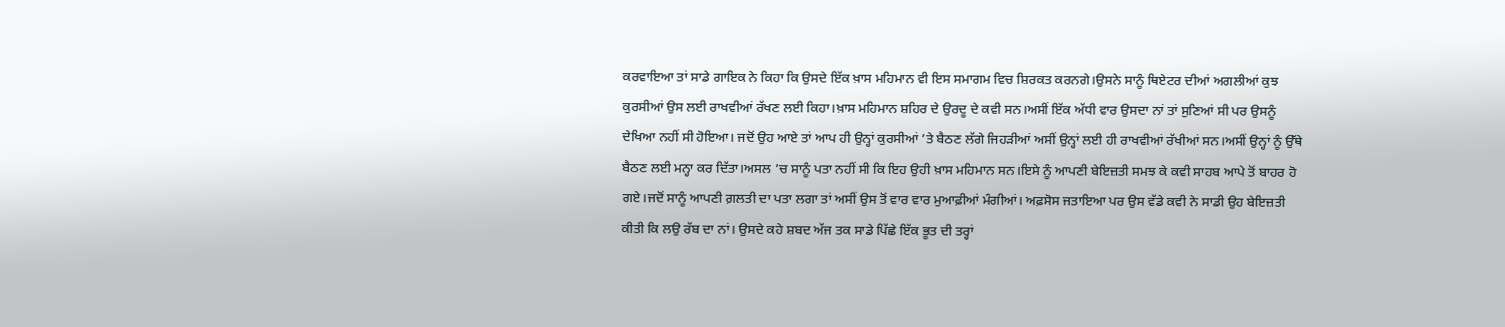ਕਰਵਾਇਆ ਤਾਂ ਸਾਡੇ ਗਾਇਕ ਨੇ ਕਿਹਾ ਕਿ ਉਸਦੇ ਇੱਕ ਖ਼ਾਸ ਮਹਿਮਾਨ ਵੀ ਇਸ ਸਮਾਗਮ ਵਿਚ ਸ਼ਿਰਕਤ ਕਰਨਗੇ।ਉਸਨੇ ਸਾਨੂੰ ਥਿਏਟਰ ਦੀਆਂ ਅਗਲੀਆਂ ਕੁਝ ਕੁਰਸੀਆਂ ਉਸ ਲਈ ਰਾਖਵੀਆਂ ਰੱਖਣ ਲਈ ਕਿਹਾ।ਖ਼ਾਸ ਮਹਿਮਾਨ ਸ਼ਹਿਰ ਦੇ ਉਰਦੂ ਦੇ ਕਵੀ ਸਨ।ਅਸੀਂ ਇੱਕ ਅੱਧੀ ਵਾਰ ਉਸਦਾ ਨਾਂ ਤਾਂ ਸੁਣਿਆਂ ਸੀ ਪਰ ਉਸਨੂੰ ਦੇਖਿਆ ਨਹੀਂ ਸੀ ਹੋਇਆ। ਜਦੋਂ ਉਹ ਆਏ ਤਾਂ ਆਪ ਹੀ ਉਨ੍ਹਾਂ ਕੁਰਸੀਆਂ ’ਤੇ ਬੈਠਣ ਲੱਗੇ ਜਿਹੜੀਆਂ ਅਸੀਂ ਉਨ੍ਹਾਂ ਲਈ ਹੀ ਰਾਖਵੀਆਂ ਰੱਖੀਆਂ ਸਨ।ਅਸੀਂ ਉਨ੍ਹਾਂ ਨੂੰ ਉੱਥੇ ਬੈਠਣ ਲਈ ਮਨ੍ਹਾ ਕਰ ਦਿੱਤਾ।ਅਸਲ ’ਚ ਸਾਨੂੰ ਪਤਾ ਨਹੀਂ ਸੀ ਕਿ ਇਹ ਉਹੀ ਖ਼ਾਸ ਮਹਿਮਾਨ ਸਨ।ਇਸੇ ਨੂੰ ਆਪਣੀ ਬੇਇਜ਼ਤੀ ਸਮਝ ਕੇ ਕਵੀ ਸਾਹਬ ਆਪੇ ਤੋਂ ਬਾਹਰ ਹੋ ਗਏ।ਜਦੋਂ ਸਾਨੂੰ ਆਪਣੀ ਗ਼ਲਤੀ ਦਾ ਪਤਾ ਲਗਾ ਤਾਂ ਅਸੀਂ ਉਸ ਤੋਂ ਵਾਰ ਵਾਰ ਮੁਆਫ਼ੀਆਂ ਮੰਗੀਆਂ। ਅਫ਼ਸੋਸ ਜਤਾਇਆ ਪਰ ਉਸ ਵੱਡੇ ਕਵੀ ਨੇ ਸਾਡੀ ਉਹ ਬੇਇਜ਼ਤੀ ਕੀਤੀ ਕਿ ਲਉ ਰੱਬ ਦਾ ਨਾਂ। ਉਸਦੇ ਕਹੇ ਸ਼ਬਦ ਅੱਜ ਤਕ ਸਾਡੇ ਪਿੱਛੇ ਇੱਕ ਭੂਤ ਦੀ ਤਰ੍ਹਾਂ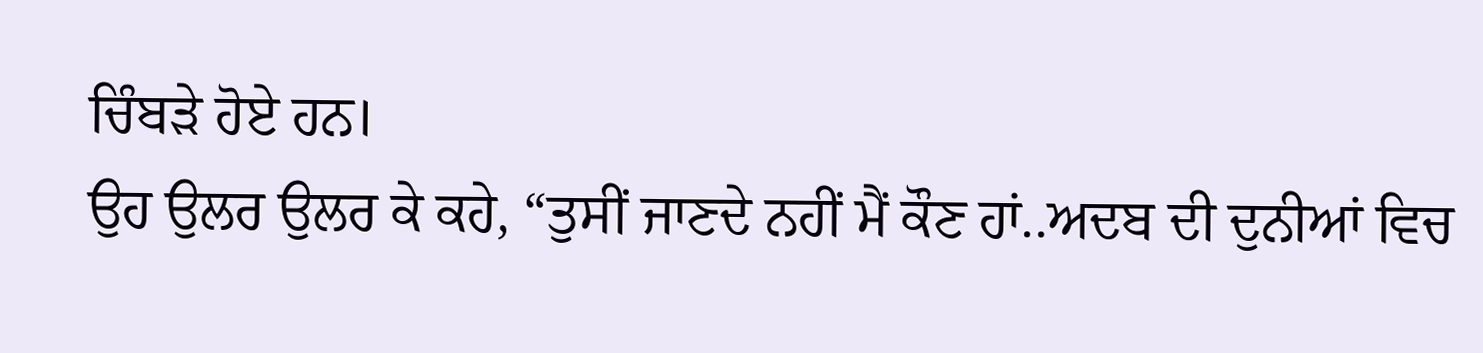ਚਿੰਬੜੇ ਹੋਏ ਹਨ।
ਉਹ ਉਲਰ ਉਲਰ ਕੇ ਕਹੇ, “ਤੁਸੀਂ ਜਾਣਦੇ ਨਹੀਂ ਮੈਂ ਕੌਣ ਹਾਂ..ਅਦਬ ਦੀ ਦੁਨੀਆਂ ਵਿਚ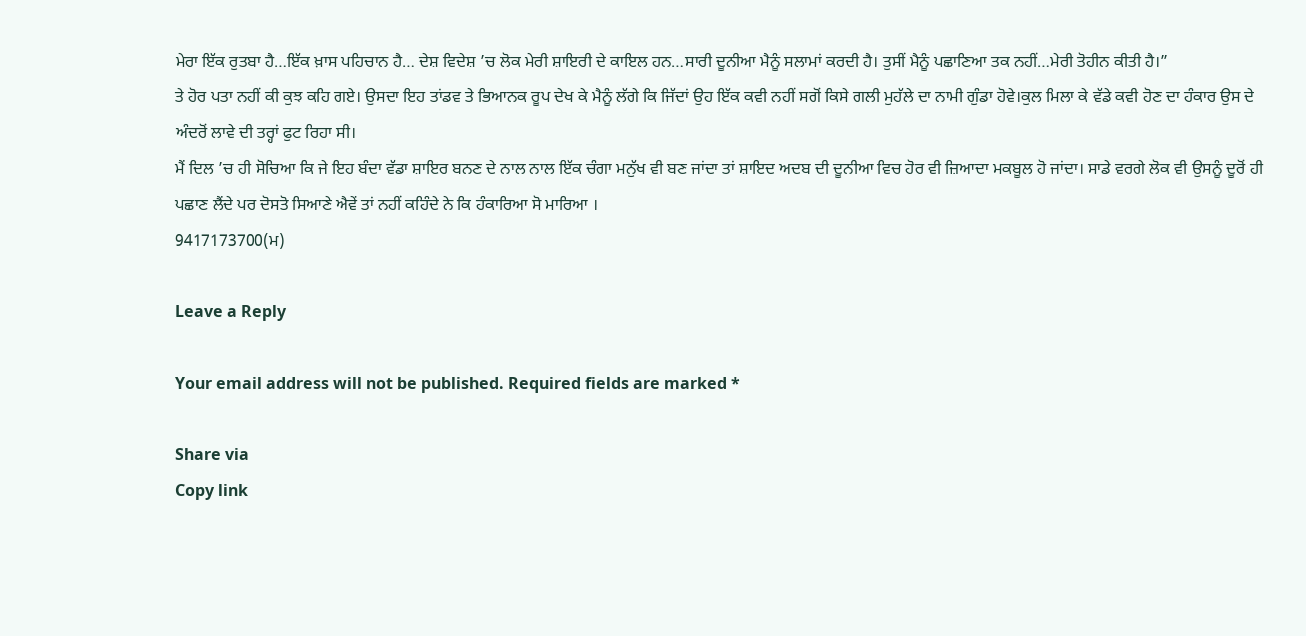ਮੇਰਾ ਇੱਕ ਰੁਤਬਾ ਹੈ…ਇੱਕ ਖ਼ਾਸ ਪਹਿਚਾਨ ਹੈ… ਦੇਸ਼ ਵਿਦੇਸ਼ ’ਚ ਲੋਕ ਮੇਰੀ ਸ਼ਾਇਰੀ ਦੇ ਕਾਇਲ ਹਨ…ਸਾਰੀ ਦੂਨੀਆ ਮੈਨੂੰ ਸਲਾਮਾਂ ਕਰਦੀ ਹੈ। ਤੁਸੀਂ ਮੈਨੂੰ ਪਛਾਣਿਆ ਤਕ ਨਹੀਂ…ਮੇਰੀ ਤੋਹੀਨ ਕੀਤੀ ਹੈ।”
ਤੇ ਹੋਰ ਪਤਾ ਨਹੀਂ ਕੀ ਕੁਝ ਕਹਿ ਗਏ। ਉਸਦਾ ਇਹ ਤਾਂਡਵ ਤੇ ਭਿਆਨਕ ਰੂਪ ਦੇਖ ਕੇ ਮੈਨੂੰ ਲੱਗੇ ਕਿ ਜਿੱਦਾਂ ਉਹ ਇੱਕ ਕਵੀ ਨਹੀਂ ਸਗੋਂ ਕਿਸੇ ਗਲੀ ਮੁਹੱਲੇ ਦਾ ਨਾਮੀ ਗੁੰਡਾ ਹੋਵੇ।ਕੁਲ ਮਿਲਾ ਕੇ ਵੱਡੇ ਕਵੀ ਹੋਣ ਦਾ ਹੰਕਾਰ ਉਸ ਦੇ ਅੰਦਰੋਂ ਲਾਵੇ ਦੀ ਤਰ੍ਹਾਂ ਫੁਟ ਰਿਹਾ ਸੀ।
ਮੈਂ ਦਿਲ ’ਚ ਹੀ ਸੋਚਿਆ ਕਿ ਜੇ ਇਹ ਬੰਦਾ ਵੱਡਾ ਸ਼ਾਇਰ ਬਨਣ ਦੇ ਨਾਲ ਨਾਲ ਇੱਕ ਚੰਗਾ ਮਨੁੱਖ ਵੀ ਬਣ ਜਾਂਦਾ ਤਾਂ ਸ਼ਾਇਦ ਅਦਬ ਦੀ ਦੂਨੀਆ ਵਿਚ ਹੋਰ ਵੀ ਜ਼ਿਆਦਾ ਮਕਬੂਲ ਹੋ ਜਾਂਦਾ। ਸਾਡੇ ਵਰਗੇ ਲੋਕ ਵੀ ਉਸਨੂੰ ਦੂਰੋਂ ਹੀ ਪਛਾਣ ਲੈਂਦੇ ਪਰ ਦੋਸਤੋ ਸਿਆਣੇ ਐਵੇਂ ਤਾਂ ਨਹੀਂ ਕਹਿੰਦੇ ਨੇ ਕਿ ਹੰਕਾਰਿਆ ਸੋ ਮਾਰਿਆ ।
9417173700(ਮ)

Leave a Reply

Your email address will not be published. Required fields are marked *

Share via
Copy link